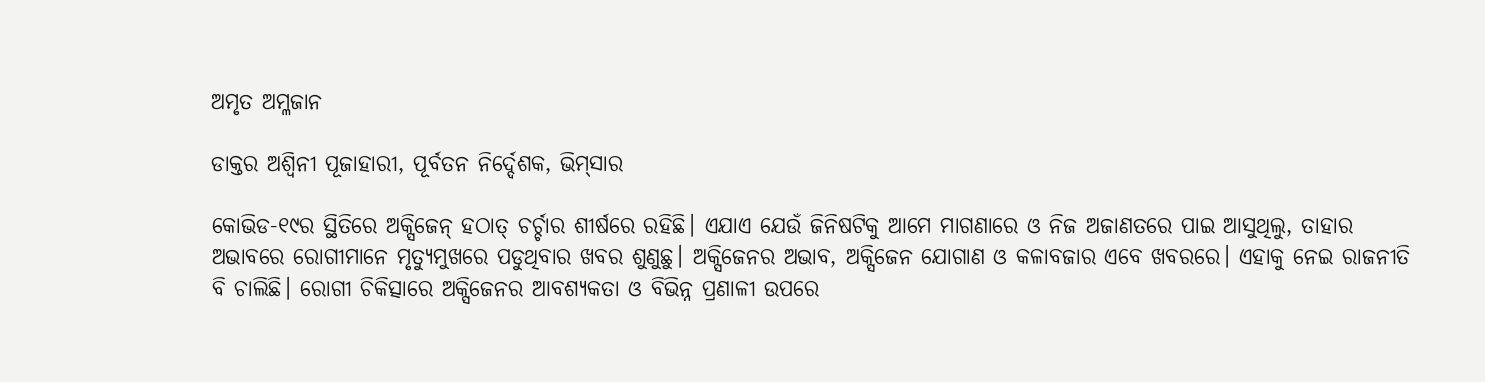ଅମୃତ ଅମ୍ଳଜାନ

ଡାକ୍ତର ଅଶ୍ବିନୀ ପୂଜାହାରୀ, ପୂର୍ବତନ ନିର୍ଦ୍ଦେଶକ, ଭିମ୍‌ସାର

କୋଭିଡ-୧୯ର ସ୍ଥିତିରେ ଅକ୍ସିଜେନ୍‌ ହଠାତ୍ ଚର୍ଚ୍ଚାର ଶୀର୍ଷରେ ରହିଛି। ଏଯାଏ ଯେଉଁ ଜିନିଷଟିକୁ ଆମେ ମାଗଣାରେ ଓ ନିଜ ଅଜାଣତରେ ପାଇ ଆସୁଥିଲୁ, ତାହାର ଅଭାବରେ ରୋଗୀମାନେ ମୃତ୍ୟୁମୁଖରେ ପଡୁଥିବାର ଖବର ଶୁଣୁଛୁ। ଅକ୍ସିଜେନର ଅଭାବ, ଅକ୍ସିଜେନ ଯୋଗାଣ ଓ କଳାବଜାର ଏବେ ଖବରରେ। ଏହାକୁ ନେଇ ରାଜନୀତି ବି ଚାଲିଛି। ରୋଗୀ ଚିକିତ୍ସାରେ ଅକ୍ସିଜେନର ଆବଶ୍ୟକତା ଓ ବିଭିନ୍ନ ପ୍ରଣାଳୀ ଉପରେ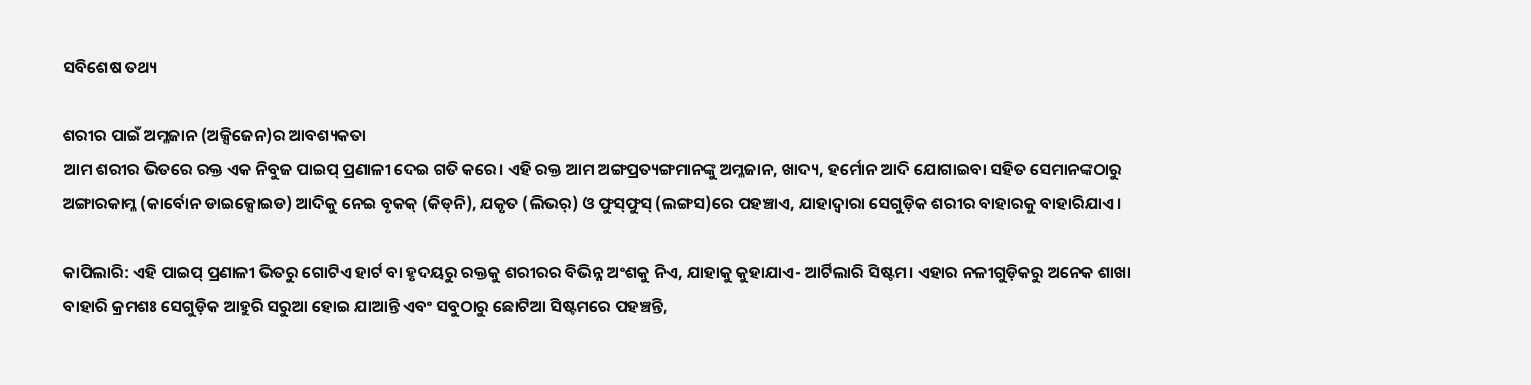ସବିଶେଷ ତଥ୍ୟ

ଶରୀର ପାଇଁ ଅମ୍ଳଜାନ (ଅକ୍ସିଜେନ)ର ଆବଶ୍ୟକତା
ଆମ ଶରୀର ଭିତରେ ରକ୍ତ ଏକ ନିବୁଜ ପାଇପ୍‌ ପ୍ରଣାଳୀ ଦେଇ ଗତି କରେ। ଏହି ରକ୍ତ ଆମ ଅଙ୍ଗପ୍ରତ୍ୟଙ୍ଗମାନଙ୍କୁ ଅମ୍ଳଜାନ, ଖାଦ୍ୟ, ହର୍ମୋନ ଆଦି ଯୋଗାଇବା ସହିତ ସେମାନଙ୍କଠାରୁ ଅଙ୍ଗାରକାମ୍ଳ (କାର୍ବୋନ ଡାଇକ୍ସୋଇଡ) ଆଦିକୁ ନେଇ ବୃକକ୍ (କିଡ୍‌ନି), ଯକୃତ (ଲିଭର୍) ଓ ଫୁସ୍‌ଫୁସ୍‌ (ଲଙ୍ଗସ)ରେ ପହଞ୍ଚାଏ, ଯାହାଦ୍ବାରା ସେଗୁଡ଼ିକ ଶରୀର ବାହାରକୁ ବାହାରିଯାଏ।

କାପିଲାରି: ଏହି ପାଇପ୍‌ ପ୍ରଣାଳୀ ଭିତରୁ ଗୋଟିଏ ହାର୍ଟ ବା ହୃଦୟରୁ ରକ୍ତକୁ ଶରୀରର ବିଭିନ୍ନ ଅଂଶକୁ ନିଏ, ଯାହାକୁ କୁହାଯାଏ- ଆର୍ଟିଲାରି ସିଷ୍ଟମ। ଏହାର ନଳୀଗୁଡ଼ିକରୁ ଅନେକ ଶାଖା ବାହାରି କ୍ରମଶଃ ସେଗୁଡ଼ିକ ଆହୁରି ସରୁଆ ହୋଇ ଯାଆନ୍ତି ଏବଂ ସବୁଠାରୁ ଛୋଟିଆ ସିଷ୍ଟମରେ ପହଞ୍ଚନ୍ତି,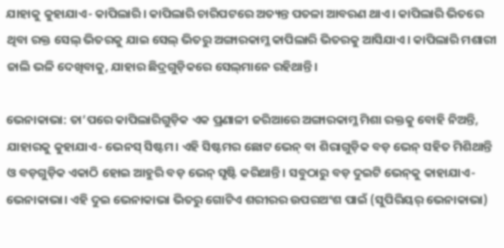ଯାହାକୁ କୁହାଯାଏ- କାପିଲାରି। କାପିଲାରି ଚାରିପଟରେ ଅତ୍ୟନ୍ତ ପତଳା ଆବରଣ ଥାଏ। କାପିଲାରି ଭିତରେ ଥିବା ରକ୍ତ ସେଲ୍ ଭିତରକୁ ଯାଇ ସେଲ୍ ଭିତରୁ ଅଙ୍ଗାରକାମ୍ଳ କାପିଲାରି ଭିତରକୁ ଆସିଯାଏ। କାପିଲାରି ମଶାରୀ ଜାଲି ଭଳି ଦେଖିବାକୁ, ଯାହାର ଛିଦ୍ରଗୁଡ଼ିକରେ ସେଲ୍‌ମାନେ ରହିଥାନ୍ତି।

ଭେନାକାଭା: ତା’ପରେ କାପିଲାରିଗୁଡ଼ିକ ଏକ ପ୍ରଣାଳୀ ଜରିଆରେ ଅଙ୍ଗାରକାମ୍ଳ ମିଶା ରକ୍ତକୁ ବୋହି ନିଅନ୍ତି, ଯାହାରକୁ କୁହାଯାଏ- ଭେନସ୍ ସିଷ୍ଟମ। ଏହି ସିଷ୍ଟମର ଛୋଟ ଭେନ୍‌ ବା ଶିରାଗୁଡ଼ିକ ବଡ଼ ଭେନ୍‌ ସହିତ ମିଶିଥାନ୍ତି ଓ ବଡ଼ଗୁଡ଼ିକ ଏକାଠି ହୋଇ ଆହୁରି ବଡ଼ ଭେନ୍ ସୃଷ୍ଟି କରିଥାନ୍ତି। ସବୁଠାରୁ ବଡ଼ ଦୁଇଟି ଭେନ୍‌କୁ କାହାଯାଏ- ଭେନାକାଭା। ଏହି ଦୁଇ ଭେନାକାଭା ଭିତରୁ ଗୋଟିଏ ଶରୀରର ଉପରଅଂଶ ପାଇଁ (ସୁପିରିୟର୍ ଭେନାକାଭା)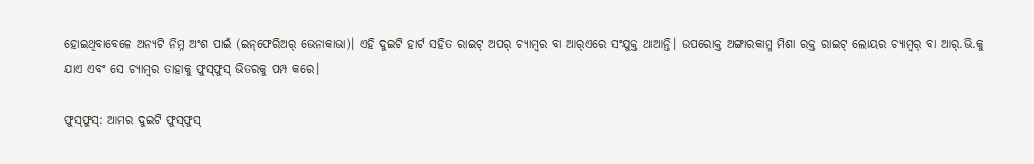ହୋଇଥିବାବେଳେ ଅନ୍ୟଟି ନିମ୍ନ ଅଂଶ ପାଇଁ (ଇନ୍‌ଫେରିଅର୍ ଭେ‌ନାକାଭା)। ଏହି ଦୁଇଟି ହାର୍ଟ ସହିତ ରାଇଟ୍ ଅପର୍ ଚ୍ୟାମ୍ବର ବା ଆର୍‌ଏରେ ସଂଯୁକ୍ତ ଥାଆନ୍ତି। ଉପରୋକ୍ତ ଅଙ୍ଗାରକାମ୍ଳ ମିଶା ରକ୍ତ ରାଇଟ୍ ଲୋୟର ଚ୍ୟାମ୍ବର୍ ବା ଆର୍‌.ଭି.କୁ ଯାଏ ଏବଂ ସେ ଚ୍ୟାମ୍ବର ତାହାକୁ ଫୁସ୍‌ଫୁସ୍‌ ଭିତରକୁ ପମ୍ପ କରେ।

ଫୁସ୍‌ଫୁସ୍: ଆମର ଦୁଇଟି ଫୁସ୍‌ଫୁସ୍‌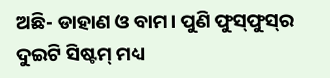ଅଛି- ଡାହାଣ ଓ ବାମ। ପୁଣି ଫୁସ୍‌ଫୁସ୍‌ର ଦୁଇଟି ସିଷ୍ଟମ୍‌ ମଧ୍ୟ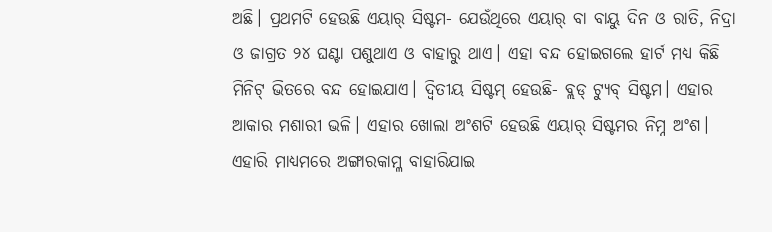ଅଛି। ପ୍ରଥମଟି ହେଉଛି ଏୟାର୍ ସିଷ୍ଟମ- ଯେଉଁଥିରେ ଏୟାର୍‌ ବା ବାୟୁ ଦିନ ଓ ରାତି, ନିଦ୍ରା ଓ ଜାଗ୍ରତ ୨୪ ଘଣ୍ଟା ପଶୁଥାଏ ଓ ବାହାରୁ ଥାଏ। ଏହା ବନ୍ଦ ହୋଇଗଲେ ହାର୍ଟ ମଧ୍ୟ କିଛି ମିନିଟ୍ ଭିତରେ ବନ୍ଦ ହୋଇଯାଏ। ଦ୍ବିତୀୟ ସିଷ୍ଟମ୍ ହେଉଛି- ବ୍ଲଡ୍ ଟ୍ୟୁବ୍ ସିଷ୍ଟମ। ଏହାର ଆକାର ମଶାରୀ ଭଳି। ଏହାର ଖୋଲା ଅଂଶଟି ହେଉଛି ଏୟାର୍ ସିଷ୍ଟମର ନିମ୍ନ ଅଂଶ। ଏହାରି ମାଧ୍ୟମରେ ଅଙ୍ଗାରକାମ୍ଳ ବାହାରିଯାଇ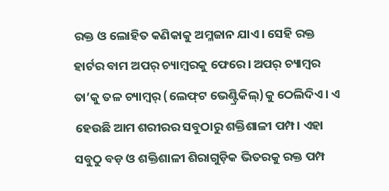ରକ୍ତ ଓ ଲୋହିତ କଣିକାକୁ ଅମ୍ଳଜାନ ଯାଏ। ସେହି ରକ୍ତ ହାର୍ଟର ବାମ ଅପର୍ ଚ୍ୟାମ୍ବରକୁ ଫେରେ। ଅପର୍ ଚ୍ୟାମ୍ବର ତା’କୁ ତଳ ଚ୍ୟାମ୍ବର୍‌ (ଲେଫ୍‌ଟ ଭେଣ୍ଟ୍ରିକିଲ୍)କୁ ଠେଲିଦିଏ। ଏ ହେଉଛି ଆମ ଶରୀରର ସବୁଠାରୁ ଶକ୍ତିଶାଳୀ ପମ୍ପ। ଏହା ସବୁଠୁ ବଡ଼ ଓ ଶକ୍ତିଶାଳୀ ଶିରାଗୁଡ଼ିକ ଭିତରକୁ ରକ୍ତ ପମ୍ପ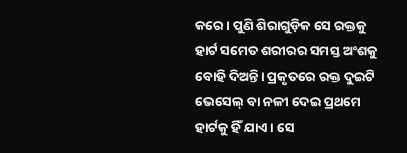କରେ । ପୁଣି ଶିରାଗୁଡ଼ିକ ସେ ରକ୍ତକୁ ହାର୍ଟ ସମେତ ଶରୀରର ସମସ୍ତ ଅଂଶକୁ ବୋହି ଦିଅନ୍ତି। ପ୍ରକୃତରେ ରକ୍ତ ଦୁଇଟି ଭେସେଲ୍‌ ବା ନଳୀ ଦେଇ ପ୍ରଥମେ ହାର୍ଟକୁ ହିଁ ଯାଏ। ସେ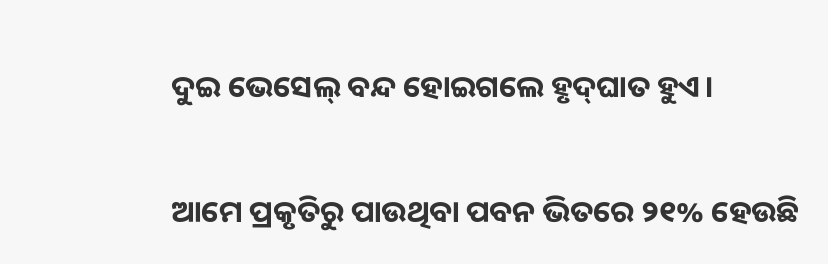ଦୁଇ ଭେସେଲ୍‌ ବନ୍ଦ ହୋଇଗଲେ ହୃଦ୍‌ଘାତ ହୁଏ।

ଆମେ ପ୍ରକୃତିରୁ ପାଉଥିବା ପବନ ଭିତରେ ୨୧% ହେଉଛି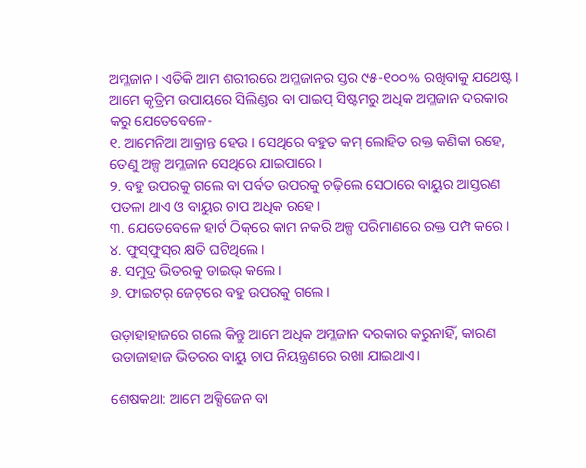ଅମ୍ଳଜାନ। ଏତିକି ଆମ ଶରୀରରେ ଅମ୍ଳଜାନର ସ୍ତର ୯୫-୧୦୦% ରଖିବାକୁ ଯଥେ‌ଷ୍ଟ। ଆମେ କୃତ୍ରିମ ଉପାୟରେ ସିଲିଣ୍ଡର ବା ପାଇପ୍ ସିଷ୍ଟମରୁ ଅଧିକ ଅମ୍ଳଜାନ ଦରକାର କରୁ ଯେତେବେଳେ-
୧. ଆମେନିଆ ଆକ୍ରାନ୍ତ ହେଉ । ସେଥିରେ ବହୁତ କମ୍ ଲୋହିତ ରକ୍ତ କଣିକା ରହେ, ତେଣୁ ଅଳ୍ପ ଅମ୍ଳଜାନ ସେଥିରେ ଯାଇପାରେ।
୨. ବହୁ ଉପରକୁ ଗଲେ ବା ପର୍ବତ ଉପରକୁ ଚଢ଼ିଲେ ସେଠାରେ ବାୟୁର ଆସ୍ତରଣ ପତଳା ଥାଏ ଓ ବାୟୁର ଚାପ ଅଧିକ ରହେ।
୩. ଯେତେବେଳେ ହାର୍ଟ ଠିକ୍‌ରେ କାମ ନକରି ଅଳ୍ପ ପରିମାଣରେ ରକ୍ତ ପମ୍ପ କରେ।
୪. ଫୁସ୍‌ଫୁସ୍‌ର କ୍ଷତି ଘଟିଥିଲେ।
୫. ସମୁଦ୍ର ଭିତରକୁ ଡାଇଭ୍ କଲେ।
୬. ଫାଇଟର୍ ଜେଟ୍‌ରେ ବହୁ ଉପରକୁ ଗଲେ।

ଉଡ଼ାହାହାଜରେ ଗଲେ କିନ୍ତୁ ଆମେ ଅଧିକ ଅମ୍ଳଜାନ ଦରକାର କରୁନାହିଁ, କାରଣ ଉଡାଜାହାଜ ଭିତରର ବାୟୁ ଚାପ ନିୟନ୍ତ୍ରଣରେ ରଖା ଯାଇଥାଏ।

ଶେଷକଥା: ଆମେ ଅକ୍ସିଜେନ ବା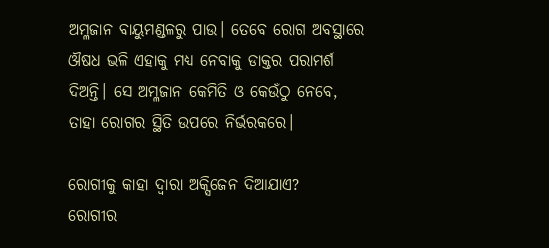ଅମ୍ଳଜାନ ବାୟୁମଣ୍ଡଳରୁ ପାଉ। ତେବେ ରୋଗ ଅବସ୍ଥାରେ ଔଷଧ ଭଳି ଏହାକୁ ମଧ୍ୟ ନେବାକୁ ଡାକ୍ତର ପରାମର୍ଶ ଦିଅନ୍ତି। ସେ ଅମ୍ଳଜାନ କେମିତି ଓ କେଉଁଠୁ ନେବେ, ତାହା ରୋଗର ସ୍ଥିତି ଉପରେ ନିର୍ଭରକରେ।

ରୋଗୀକୁ କାହା ଦ୍ବାରା ଅକ୍ସିଜେନ ଦିଆଯାଏ?
ରୋଗୀର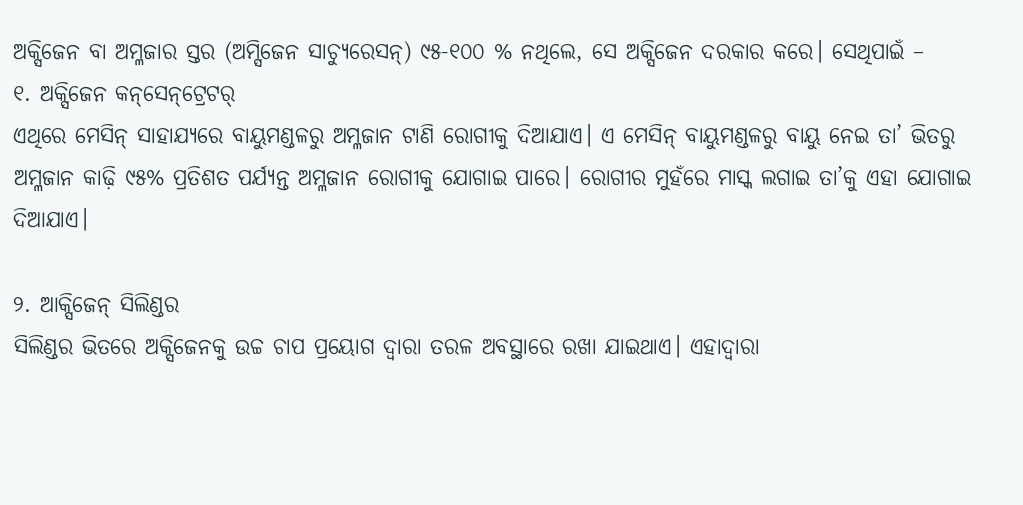ଅକ୍ସିଜେନ ବା ଅମ୍ଳଜାର ସ୍ତର (ଅମ୍ସିଜେନ ସାଚ୍ୟୁରେସନ୍) ୯୫-୧୦୦ % ନଥିଲେ, ସେ ଅକ୍ସିଜେନ ଦରକାର କରେ। ସେଥିପାଇଁ –
୧. ଅକ୍ସିଜେନ କନ୍‌ସେନ୍‌ଟ୍ରେଟର୍
ଏଥିରେ ମେସିନ୍ ସାହାଯ୍ୟରେ ବାୟୁମଣ୍ଡଳରୁ ଅମ୍ଳଜାନ ଟାଣି ରୋଗୀକୁ ଦିଆଯାଏ। ଏ ମେସିନ୍ ବାୟୁମଣ୍ଡଳରୁ ବାୟୁ ନେଇ ତା’ ଭିତରୁ ଅମ୍ଳଜାନ କାଢ଼ି ୯୫% ପ୍ରତିଶତ ପର୍ଯ୍ୟନ୍ତ ଅମ୍ଳଜାନ ରୋଗୀକୁ ଯୋଗାଇ ପାରେ। ରୋଗୀର ମୁହଁରେ ମାସ୍କ ଲଗାଇ ତା’କୁ ଏହା ଯୋଗାଇ ଦିଆଯାଏ।

୨. ଆକ୍ସିଜେନ୍ ସିଲିଣ୍ଡର
ସିଲିଣ୍ଡର ଭିତରେ ଅକ୍ସିଜେନକୁ ଉଚ୍ଚ ଚାପ ପ୍ରୟୋଗ ଦ୍ବାରା ତରଳ ଅବସ୍ଥାରେ ରଖା ଯାଇଥାଏ। ଏହାଦ୍ବାରା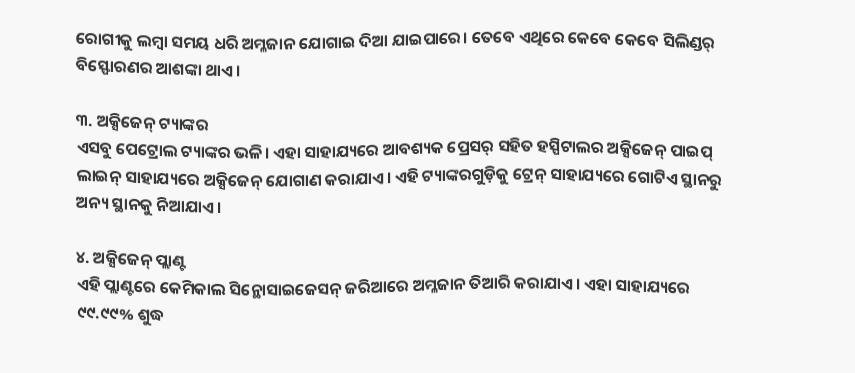ରୋଗୀକୁ ଲମ୍ବା ସମୟ ଧରି ଅମ୍ଳଜାନ ଯୋଗାଇ ଦିଆ ଯାଇପାରେ। ତେବେ ଏଥିରେ କେବେ କେବେ ସିଲିଣ୍ଡର୍ ବିସ୍ଫୋରଣର ଆଶଙ୍କା ଥାଏ।

୩. ଅକ୍ସିଜେନ୍ ଟ୍ୟାଙ୍କର
ଏସବୁ ପେଟ୍ରୋଲ ଟ୍ୟାଙ୍କର ଭଳି। ଏହା ସାହାଯ୍ୟରେ ଆବଶ୍ୟକ ପ୍ରେସର୍ ସହିତ ହସ୍ପିଟାଲର ଅକ୍ସିଜେନ୍ ପାଇପ୍ ଲାଇନ୍ ସାହାଯ୍ୟରେ ଅକ୍ସିଜେନ୍ ଯୋଗାଣ କରାଯାଏ। ଏହି ଟ୍ୟାଙ୍କରଗୁଡ଼ିକୁ ଟ୍ରେନ୍ ସାହାଯ୍ୟରେ ଗୋଟିଏ ସ୍ଥାନରୁ ଅନ୍ୟ ସ୍ଥାନକୁ ନିଆଯାଏ।

୪. ଅକ୍ସିଜେନ୍ ପ୍ଲାଣ୍ଟ
ଏହି ପ୍ଲାଣ୍ଟରେ କେମିକାଲ ସିନ୍ଥୋସାଇଜେସନ୍ ଜରିଆରେ ଅମ୍ଳଜାନ ତିଆରି କରାଯାଏ। ଏହା ସାହାଯ୍ୟରେ ୯୯.୯୯% ଶୁଦ୍ଧ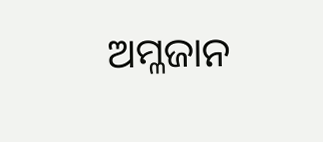ଅମ୍ଳଜାନ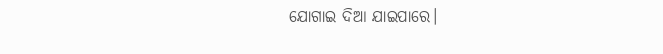ଯୋଗାଇ ଦିଆ ଯାଇପାରେ।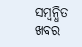ସମ୍ବନ୍ଧିତ ଖବର